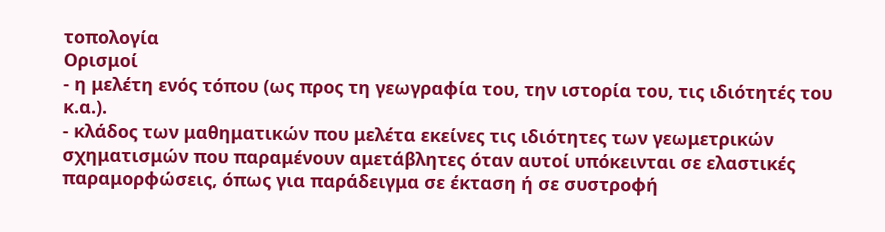τοπολογία
Ορισμοί
- η μελέτη ενός τόπου (ως προς τη γεωγραφία του, την ιστορία του, τις ιδιότητές του κ.α.).
- κλάδος των μαθηματικών που μελέτα εκείνες τις ιδιότητες των γεωμετρικών σχηματισμών που παραμένουν αμετάβλητες όταν αυτοί υπόκεινται σε ελαστικές παραμορφώσεις, όπως για παράδειγμα σε έκταση ή σε συστροφή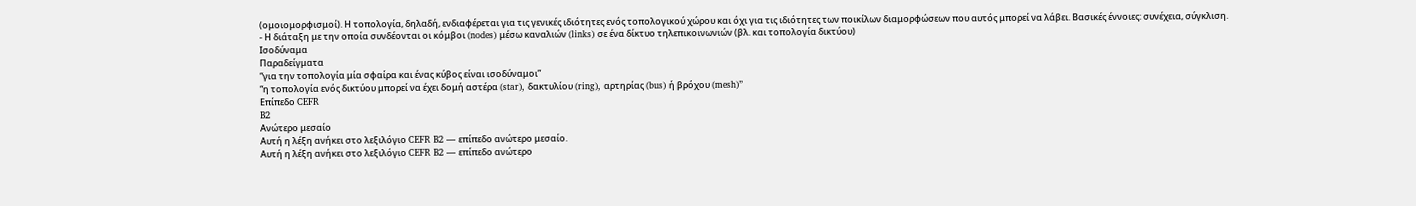(ομοιομορφισμοί). Η τοπολογία, δηλαδή, ενδιαφέρεται για τις γενικές ιδιότητες ενός τοπολογικού χώρου και όχι για τις ιδιότητες των ποικίλων διαμορφώσεων που αυτός μπορεί να λάβει. Βασικές έννοιες: συνέχεια, σύγκλιση.
- Η διάταξη με την οποία συνδέονται οι κόμβοι (nodes) μέσω καναλιών (links) σε ένα δίκτυο τηλεπικοινωνιών (βλ. και τοπολογία δικτύου)
Ισοδύναμα
Παραδείγματα
“για την τοπολογία μία σφαίρα και ένας κύβος είναι ισοδύναμοι”
“η τοπολογία ενός δικτύου μπορεί να έχει δομή αστέρα (star), δακτυλίου (ring), αρτηρίας (bus) ή βρόχου (mesh)”
Επίπεδο CEFR
B2
Ανώτερο μεσαίο
Αυτή η λέξη ανήκει στο λεξιλόγιο CEFR B2 — επίπεδο ανώτερο μεσαίο.
Αυτή η λέξη ανήκει στο λεξιλόγιο CEFR B2 — επίπεδο ανώτερο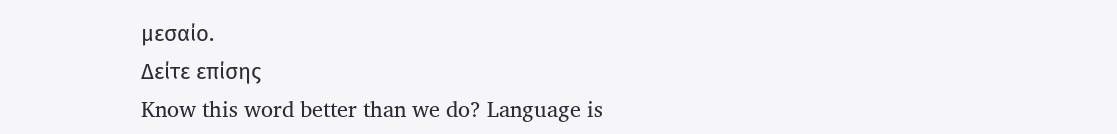μεσαίο.
Δείτε επίσης
Know this word better than we do? Language is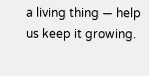a living thing — help us keep it growing.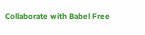Collaborate with Babel Free